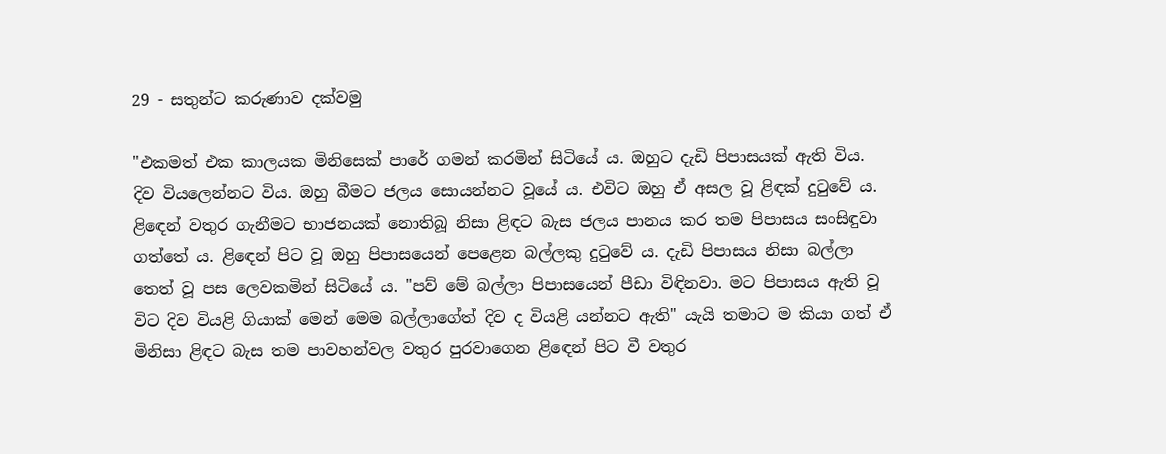29 - සතුන්ට කරුණාව දක්වමු

"එකමත් එක කාලයක මිනිසෙක් පාරේ ගමන් කරමින් සිටියේ ය. ඔහුට දැඩි පිපාසයක් ඇති විය. දිව වියලෙන්නට විය. ඔහු බීමට ජලය සොයන්නට වූයේ ය. එවිට ඔහු ඒ අසල වූ ළිඳක් දුටුවේ ය. ළිඳෙන් වතුර ගැනීමට භාජනයක් නොතිබූ නිසා ළිඳට බැස ජලය පානය කර තම පිපාසය සංසිඳුවා ගත්තේ ය. ළිඳෙන් පිට වූ ඔහු පිපාසයෙන් පෙළෙන බල්ලකු දුටුවේ ය. දැඩි පිපාසය නිසා බල්ලා තෙත් වූ පස ලෙවකමින් සිටියේ ය. "පව් මේ බල්ලා පිපාසයෙන් පීඩා විඳිනවා. මට පිපාසය ඇති වූ විට දිව වියළි ගියාක් මෙන් මෙම බල්ලාගේත් දිව ද වියළි යන්නට ඇති" යැයි තමාට ම කියා ගත් ඒ මිනිසා ළිඳට බැස තම පාවහන්වල වතුර පුරවාගෙන ළිඳෙන් පිට වී වතුර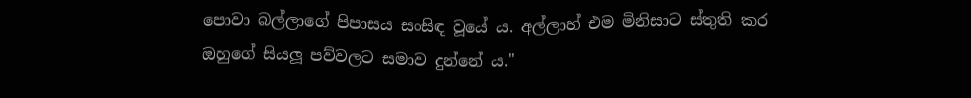පොවා බල්ලාගේ පිපාසය සංසිඳ වූයේ ය. අල්ලාහ් එම මිනිසාට ස්තුති කර ඔහුගේ සියලූ පව්වලට සමාව දුන්නේ ය."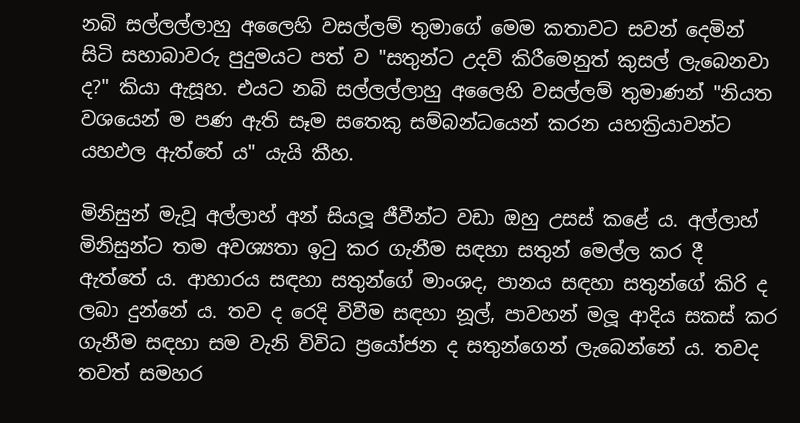නබි සල්ලල්ලාහු අලෛහි වසල්ලම් තුමාගේ මෙම කතාවට සවන් දෙමින් සිටි සහාබාවරු පුදුමයට පත් ව "සතුන්ට උදව් කිරීමෙනුත් කුසල් ලැබෙනවා ද?" කියා ඇසූහ. එයට නබි සල්ලල්ලාහු අලෛහි වසල්ලම් තුමාණන් "නියත
වශයෙන් ම පණ ඇති සෑම සතෙකු සම්බන්ධයෙන් කරන යහක්‍රියාවන්ට යහඵල ඇත්තේ ය" යැයි කීහ.

මිනිසුන් මැවූ අල්ලාහ් අන් සියලූ ජීවීන්ට වඩා ඔහු උසස් කළේ ය. අල්ලාහ් මිනිසුන්ට තම අවශ්‍යතා ඉටු කර ගැනීම සඳහා සතුන් මෙල්ල කර දී ඇත්තේ ය. ආහාරය සඳහා සතුන්ගේ මාංශද, පානය සඳහා සතුන්ගේ කිරි ද ලබා දුන්නේ ය. තව ද රෙදි විවීම සඳහා නූල්, පාවහන් මලූ ආදිය සකස් කර ගැනීම සඳහා සම වැනි විවිධ ප්‍රයෝජන ද සතුන්ගෙන් ලැබෙන්නේ ය. තවද තවත් සමහර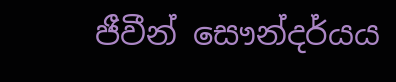ජීවීන් සෞන්දර්යය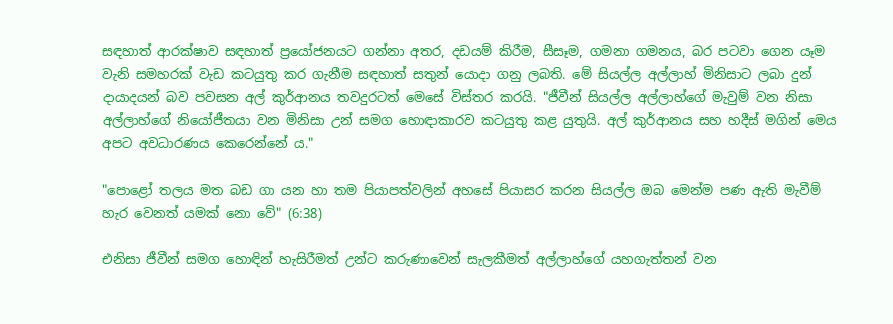සඳහාත් ආරක්ෂාව සඳහාත් ප්‍රයෝජනයට ගන්නා අතර, දඩයම් කිරීම, සීසෑම, ගමනා ගමනය, බර පටවා ගෙන යෑම වැනි සමහරක් වැඩ කටයුතු කර ගැනීම සඳහාත් සතුන් යොදා ගනු ලබති. මේ සියල්ල අල්ලාහ් මිනිසාට ලබා දුන් දායාදයන් බව පවසන අල් කුර්ආනය තවදුරටත් මෙසේ විස්තර කරයි. "ජීවීන් සියල්ල අල්ලාහ්ගේ මැවුම් වන නිසා අල්ලාහ්ගේ නියෝජීතයා වන මිනිසා උන් සමග හොඳාකාරව කටයුතු කළ යුතුයි. අල් කුර්ආනය සහ හදීස් මගින් මෙය අපට අවධාරණය කෙරෙන්නේ ය."

"පොළෝ තලය මත බඩ ගා යන හා තම පියාපත්වලින් අහසේ පියාසර කරන සියල්ල ඔබ මෙන්ම පණ ඇති මැවීම් හැර වෙනත් යමක් නො වේ" (6:38)

එනිසා ජීවීන් සමග හොඳින් හැසිරීමත් උන්ට කරුණාවෙන් සැලකීමත් අල්ලාහ්ගේ යහගැත්තන් වන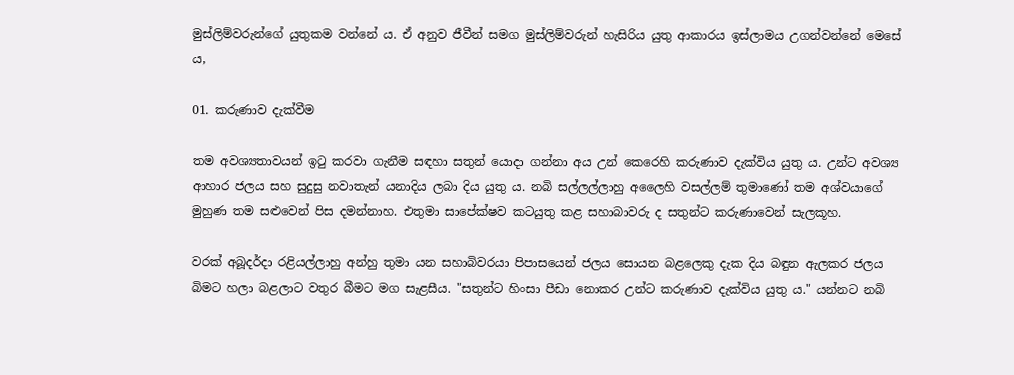මුස්ලිම්වරුන්ගේ යුතුකම වන්නේ ය. ඒ අනුව ජීවීන් සමග මුස්ලිම්වරුන් හැසිරිය යුතු ආකාරය ඉස්ලාමය උගන්වන්නේ මෙසේ ය,

01. කරුණාව දැක්වීම

තම අවශ්‍යතාවයන් ඉටු කරවා ගැනීම සඳහා සතුන් යොදා ගන්නා අය උන් කෙරෙහි කරුණාව දැක්විය යුතු ය. උන්ට අවශ්‍ය ආහාර ජලය සහ සුදුසු නවාතැන් යනාදිය ලබා දිය යුතු ය. නබි සල්ලල්ලාහු අලෛහි වසල්ලම් තුමාණෝ තම අශ්වයාගේ මුහුණ තම සළුවෙන් පිස දමන්නාහ. එතුමා සාපේක්ෂව කටයුතු කළ සහාබාවරු ද සතුන්ට කරුණාවෙන් සැලකූහ.

වරක් අබූදර්දා රළියල්ලාහු අන්හු තුමා යන සහාබිවරයා පිපාසයෙන් ජලය සොයන බළලෙකු දැක දිය බඳුන ඇලකර ජලය බිමට හලා බළලාට වතුර බීමට මග සැළසීය. "සතුන්ට හිංසා පීඩා නොකර උන්ට කරුණාව දැක්විය යුතු ය." යන්නට නබි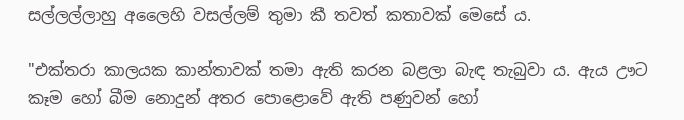සල්ලල්ලාහු අලෛහි වසල්ලම් තුමා කී තවත් කතාවක් මෙසේ ය.

"එක්තරා කාලයක කාන්තාවක් තමා ඇති කරන බළලා බැඳ තැබුවා ය. ඇය ඌට කෑම හෝ බීම නොදුන් අතර පොළොවේ ඇති පණුවන් හෝ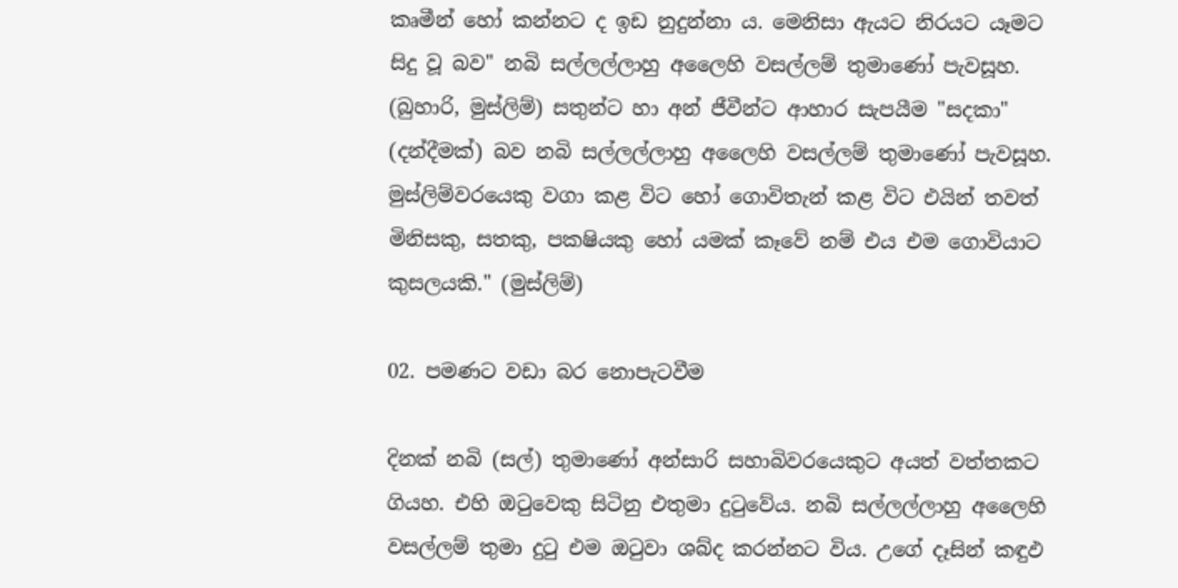කෘමීන් හෝ කන්නට ද ඉඩ නුදුන්නා ය. මෙනිසා ඇයට නිරයට යෑමට සිදු වූ බව" නබි සල්ලල්ලාහු අලෛහි වසල්ලම් තුමාණෝ පැවසූහ. (බුහාරි, මුස්ලිම්) සතුන්ට හා අන් ජීවීන්ට ආහාර සැපයීම "සදකා" (දන්දීමක්) බව නබි සල්ලල්ලාහු අලෛහි වසල්ලම් තුමාණෝ පැවසූහ. මුස්ලිම්වරයෙකු වගා කළ විට හෝ ගොවිතැන් කළ විට එයින් තවත් මිනිසකු, සතකු, පක‍ෂියකු හෝ යමක් කෑවේ නම් එය එම ගොවියාට කුසලයකි." (මුස්ලිම්)

02. පමණට වඩා බර නොපැටවීම

දිනක් නබි (සල්) තුමාණෝ අන්සාරි සහාබිවරයෙකුට අයත් වත්තකට ගියහ. එහි ඔටුවෙකු සිටිනු එතුමා දුටුවේය. නබි සල්ලල්ලාහු අලෛහි වසල්ලම් තුමා දුටු එම ඔටුවා ශබ්ද කරන්නට විය. උගේ දෑසින් කඳුඵ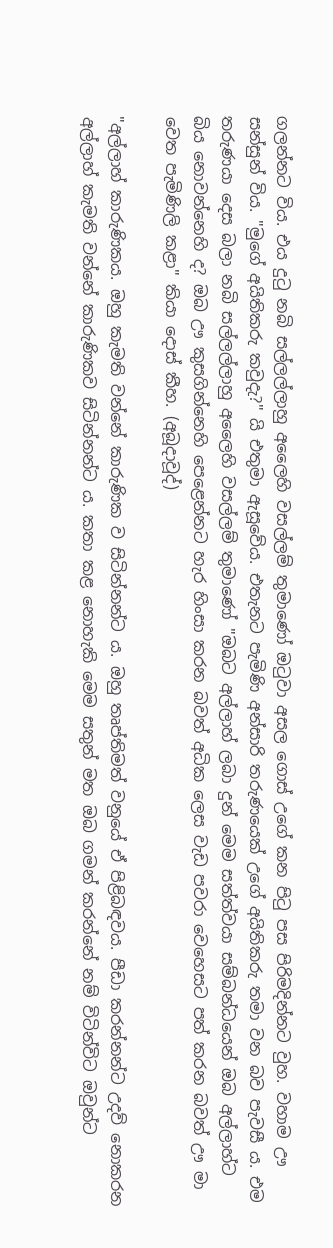ගලන්නට විය. එය දුටු නබි සල්ලල්ලාහු අලෛහි වසල්ලම් තුමාණෝ ඔටුවා අසල ගොස් උගේ කන පිටු පස පිරිමදින්නට වුහ. වහාම ඌ සන්සුන් විය. "මුගේ අයිතිකරු කවුදැ?" යි එතුමා ඇසූවේය. එතැනට පැමිණි අන්සාරි තරුණයෙක් උගේ අයිතිකරු තමා වන බව පැවසී ය. එම තරුණයා දෙස බලා නබි සල්ලල්ලාහු අලෛහි වසල්ලම් තුමාණෝ "ඔබට අල්ලාහ් ලබා දුන් මෙම සත්ත්වයා සම්බන්ධයෙන් ඔබ අල්ලාහ්ට බිය නොවන්නෙහි ද? ඔබ ඌ කුසගින්නෙහි පෙළෙන්නට හැර හිංසා කරන බවත් අධික ලෙස වැඩ පවරා වෙහෙසට පත් කරන බවත් ඌ මා වෙත පැමිණිලි කළා" කියා දොස් කීහ. (අබූදාවූද්)

"අල්ලාහ් කාරුණිකය. ඔහු කැමති වන්නේ කාරුණික ව සිටින්නන්ට ය. ඔහු තෘප්තිමත් වනුයේ ඒ පිළිබඳවය. පීඩා කරන්නන්ට උදව් නොකරන අල්ලාහ් කැමති වන්නේ කාරුණිකව සිටින්නන්ට ය. කතා කළ නොහැකි මෙම සතුන් මත ඔබ ගමන් කරන්නේ නම් විටින්විට ඔවුන්ට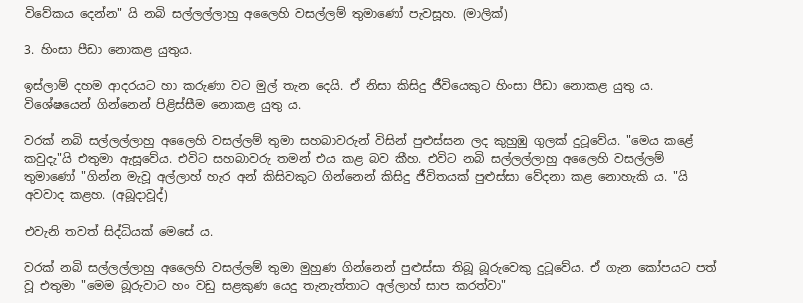විවේකය දෙන්න" යි නබි සල්ලල්ලාහු අලෛහි වසල්ලම් තුමාණෝ පැවසූහ. (මාලික්)

3. හිංසා පීඩා නොකළ යුතුය.

ඉස්ලාම් දහම ආදරයට හා කරුණා වට මුල් තැන දෙයි. ඒ නිසා කිසිදු ජීවියෙකුට හිංසා පීඩා නොකළ යුතු ය. විශේෂයෙන් ගින්නෙන් පිළිස්සීම නොකළ යුතු ය.

වරක් නබි සල්ලල්ලාහු අලෛහි වසල්ලම් තුමා සහබාවරුන් විසින් පුළුස්සන ලද කුහුඹු ගුලක් දුටූවේය. "මෙය කළේ කවුදැ"යි එතුමා ඇසූවේය. එවිට සහබාවරු තමන් එය කළ බව කීහ. එවිට නබි සල්ලල්ලාහු අලෛහි වසල්ලම් තුමාණෝ "ගින්න මැවූ අල්ලාහ් හැර අන් කිසිවකුට ගින්නෙන් කිසිදු ජීවිතයක් පුළුස්සා වේදනා කළ නොහැකි ය. "යි අවවාද කළහ. (අබූදාවූද්)

එවැනි තවත් සිද්ධියක් මෙසේ ය.

වරක් නබි සල්ලල්ලාහු අලෛහි වසල්ලම් තුමා මුහුණ ගින්නෙන් පුළුස්සා තිබූ බූරුවෙකු දුටූවේය. ඒ ගැන කෝපයට පත් වූ එතුමා "මෙම බූරුවාට හං වඩු සළකුණ යෙදු තැනැත්තාට අල්ලාහ් සාප කරත්වා"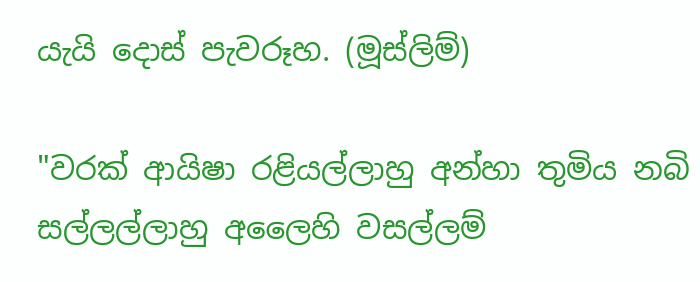යැයි දොස් පැවරූහ. (මූස්ලිම්)

"වරක් ආයිෂා රළියල්ලාහු අන්හා තුමිය නබි සල්ලල්ලාහු අලෛහි වසල්ලම්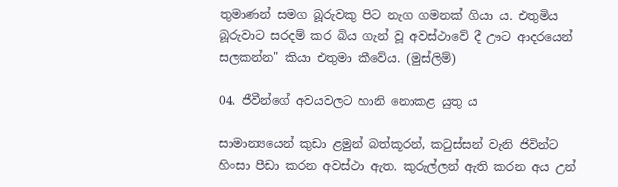තුමාණන් සමග බූරුවකු පිට නැග ගමනක් ගියා ය. එතුමිය බූරුවාට සරදම් කර බිය ගැන් වූ අවස්ථාවේ දී ඌට ආදරයෙන් සලකන්න" කියා එතුමා කීවේය. (මුස්ලිම්)

04. ජීවීන්ගේ අවයවලට හානි නොකළ යුතු ය

සාමාන්‍යයෙන් කුඩා ළමුන් බත්කූරන්, කටුස්සන් වැනි ජිවින්ට හිංසා පීඩා කරන අවස්ථා ඇත. කුරුල්ලන් ඇති කරන අය උන්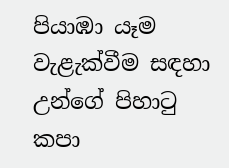පියාඹා යෑම වැළැක්වීම සඳහා උන්ගේ පිහාටු කපා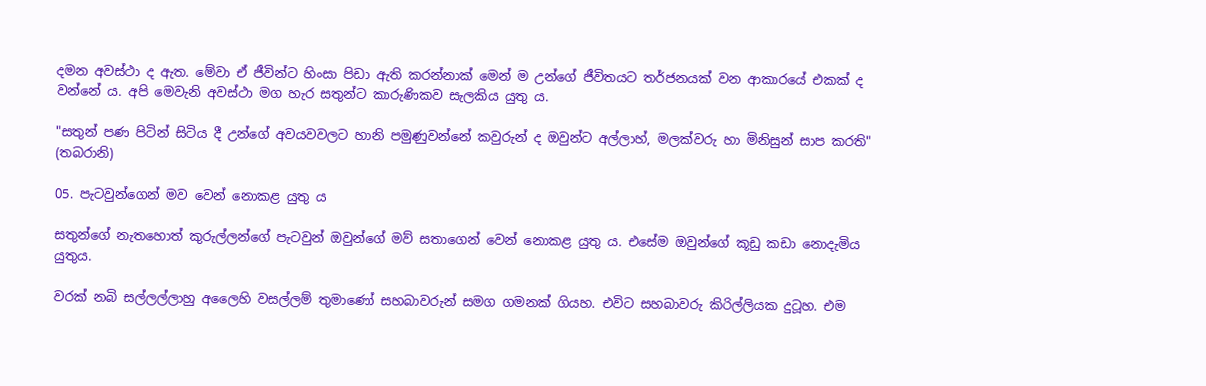දමන අවස්ථා ද ඇත. මේවා ඒ ජීවින්ට හිංසා පිඩා ඇති කරන්නාක් මෙන් ම උන්ගේ ජීවිතයට තර්ජනයක් වන ආකාරයේ එකක් ද වන්නේ ය. අපි මෙවැනි අවස්ථා මග හැර සතුන්ට කාරුණිකව සැලකිය යුතු ය.

"සතුන් පණ පිටින් සිටිය දී උන්ගේ අවයවවලට හානි පමුණුවන්නේ කවුරුන් ද ඔවුන්ට අල්ලාහ්, මලක්වරු හා මිනිසුන් සාප කරති" (තබරානි)

05. පැටවුන්ගෙන් මව වෙන් නොකළ යුතු ය

සතුන්ගේ නැතහොත් කුරුල්ලන්ගේ පැටවුන් ඔවුන්ගේ මව් සතාගෙන් වෙන් නොකළ යුතු ය. එසේම ඔවුන්ගේ කූඩු කඩා නොදැමිය යුතුය.

වරක් නබි සල්ලල්ලාහු අලෛහි වසල්ලම් තුමාණෝ සහබාවරුන් සමග ගමනක් ගියහ. එවිට සහබාවරු කිරිල්ලියක දුටූහ. එම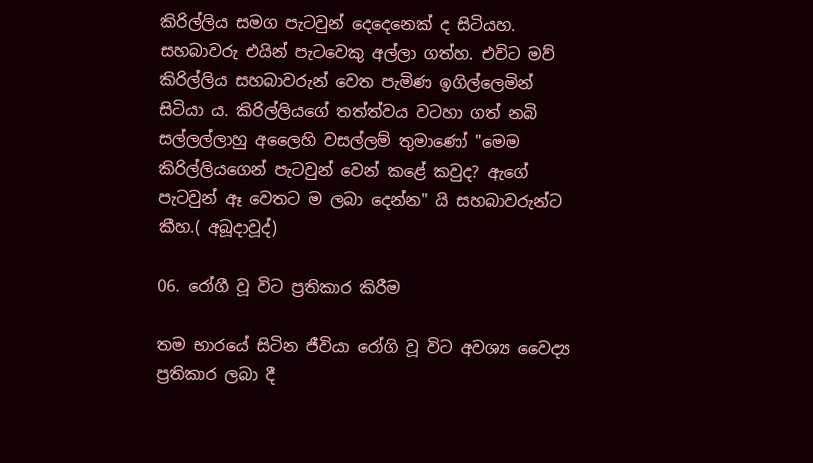කිරිල්ලිය සමග පැටවුන් දෙදෙනෙක් ද සිටියහ. සහබාවරු එයින් පැටවෙකු අල්ලා ගත්හ. එවිට මව් කිරිල්ලිය සහබාවරුන් වෙත පැමිණ ඉගිල්ලෙමින් සිටියා ය. කිරිල්ලියගේ තත්ත්වය වටහා ගත් නබි සල්ලල්ලාහු අලෛහි වසල්ලම් තුමාණෝ "මෙම කිරිල්ලියගෙන් පැටවුන් වෙන් කළේ කවුද? ඇගේ පැටවුන් ඈ වෙතට ම ලබා දෙන්න" යි සහබාවරුන්ට කීහ.( අබූදාවූද්)

06. රෝගී වූ විට ප්‍රතිකාර කිරීම

තම භාරයේ සිටින ජීවියා රෝගි වූ විට අවශ්‍ය වෛද්‍ය ප්‍රතිකාර ලබා දී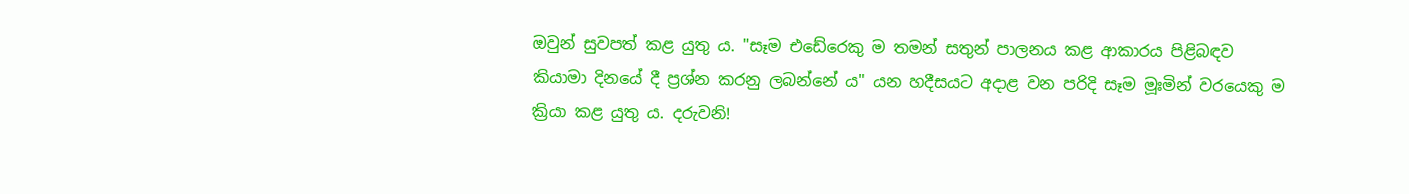ඔවුන් සුවපත් කළ යුතු ය. "සෑම එඩේරෙකු ම තමන් සතුන් පාලනය කළ ආකාරය පිළිබඳව කියාමා දිනයේ දී ප්‍රශ්න කරනු ලබන්නේ ය" යන හදීසයට අදාළ වන පරිදි සෑම මූඃමින් වරයෙකු ම ක්‍රියා කළ යුතු ය. දරුවනි!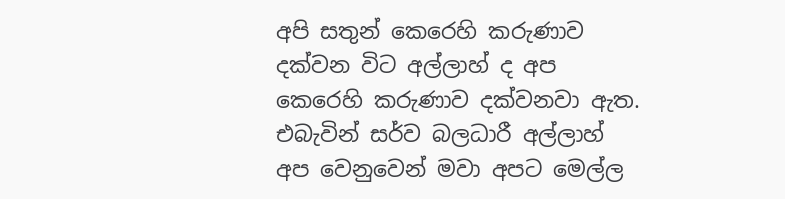අපි සතුන් කෙරෙහි කරුණාව දක්වන විට අල්ලාහ් ද අප කෙරෙහි කරුණාව දක්වනවා ඇත. එබැවින් සර්ව බලධාරී අල්ලාහ් අප වෙනුවෙන් මවා අපට මෙල්ල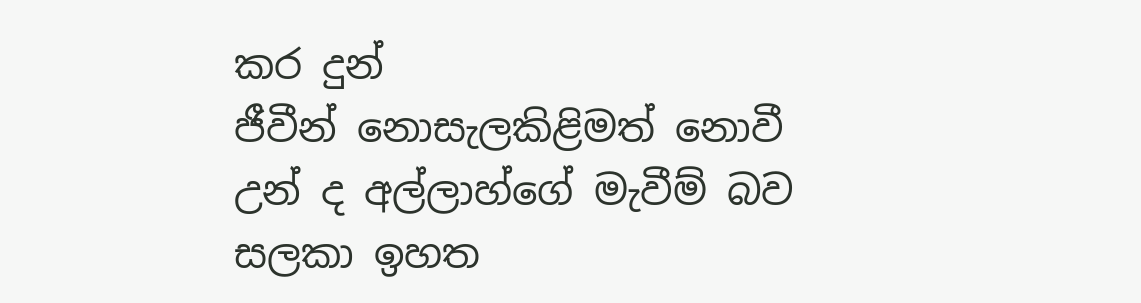කර දුන්
ජීවීන් නොසැලකිළිමත් නොවී උන් ද අල්ලාහ්ගේ මැවීම් බව සලකා ඉහත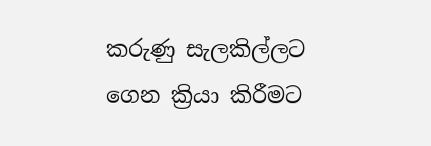කරුණු සැලකිල්ලට ගෙන ක්‍රියා කිරීමට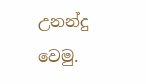උනන්දු වෙමු.